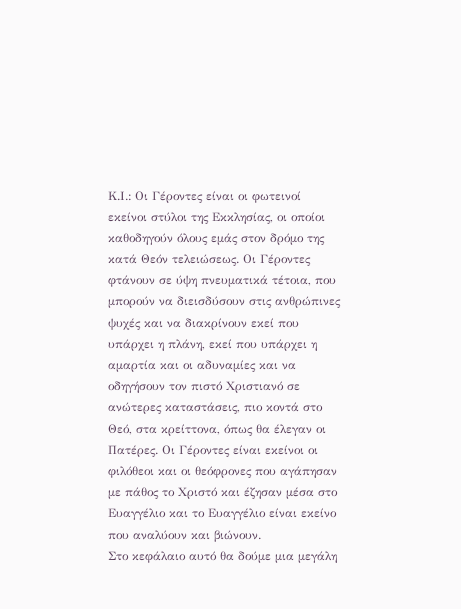Κ.Ι.: Οι Γέροντες είναι οι φωτεινοί εκείνοι στύλοι της Εκκλησίας, οι οποίοι καθοδηγούν όλους εμάς στον δρόμο της κατά Θεόν τελειώσεως. Οι Γέροντες φτάνουν σε ύψη πνευματικά τέτοια, που μπορούν να διεισδύσουν στις ανθρώπινες ψυχές και να διακρίνουν εκεί που υπάρχει η πλάνη, εκεί που υπάρχει η αμαρτία και οι αδυναμίες και να οδηγήσουν τον πιστό Χριστιανό σε ανώτερες καταστάσεις, πιο κοντά στο Θεό, στα κρείττονα, όπως θα έλεγαν οι Πατέρες. Οι Γέροντες είναι εκείνοι οι φιλόθεοι και οι θεόφρονες που αγάπησαν με πάθος το Χριστό και έζησαν μέσα στο Ευαγγέλιο και το Ευαγγέλιο είναι εκείνο που αναλύουν και βιώνουν.
Στο κεφάλαιο αυτό θα δούμε μια μεγάλη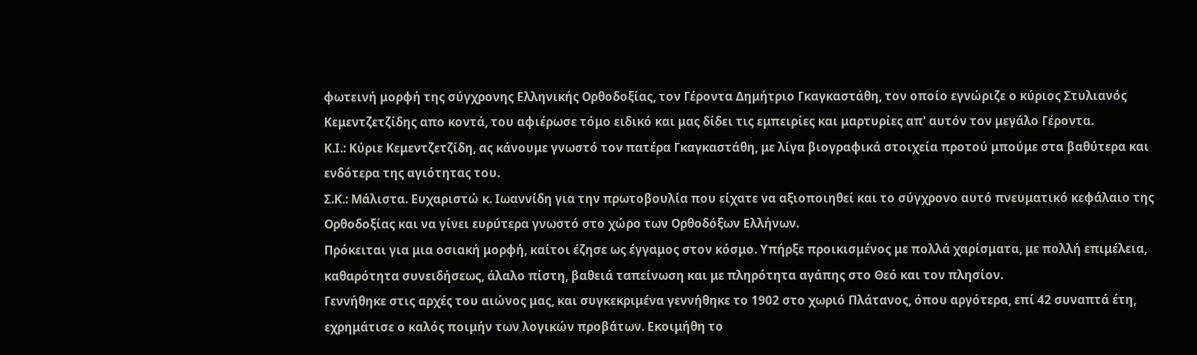φωτεινή μορφή της σύγχρονης Ελληνικής Ορθοδοξίας, τον Γέροντα Δημήτριο Γκαγκαστάθη, τον οποίο εγνώριζε ο κύριος Στυλιανός Κεμεντζετζίδης απο κοντά, του αφιέρωσε τόμο ειδικό και μας δίδει τις εμπειρίες και μαρτυρίες απ' αυτόν τον μεγάλο Γέροντα.
Κ.Ι.: Κύριε Κεμεντζετζίδη, ας κάνουμε γνωστό τον πατέρα Γκαγκαστάθη, με λίγα βιογραφικά στοιχεία προτού μπούμε στα βαθύτερα και ενδότερα της αγιότητας του.
Σ.Κ.: Μάλιστα. Ευχαριστώ κ. Ιωαννίδη για την πρωτοβουλία που είχατε να αξιοποιηθεί και το σύγχρονο αυτό πνευματικό κεφάλαιο της Ορθοδοξίας και να γίνει ευρύτερα γνωστό στο χώρο των Ορθοδόξων Ελλήνων.
Πρόκειται για μια οσιακή μορφή, καίτοι έζησε ως έγγαμος στον κόσμο. Υπήρξε προικισμένος με πολλά χαρίσματα, με πολλή επιμέλεια, καθαρότητα συνειδήσεως, άλαλο πίστη, βαθειά ταπείνωση και με πληρότητα αγάπης στο Θεό και τον πλησίον.
Γεννήθηκε στις αρχές του αιώνος μας, και συγκεκριμένα γεννήθηκε το 1902 στο χωριό Πλάτανος, όπου αργότερα, επί 42 συναπτά έτη, εχρημάτισε ο καλός ποιμήν των λογικών προβάτων. Εκοιμήθη το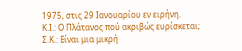1975, στις 29 Ιανουαρίου εν ειρήνη.
Κ.Ι.: Ο Πλάτανος πού ακριβώς ευρίσκεται;
Σ.Κ.: Είναι μια μικρή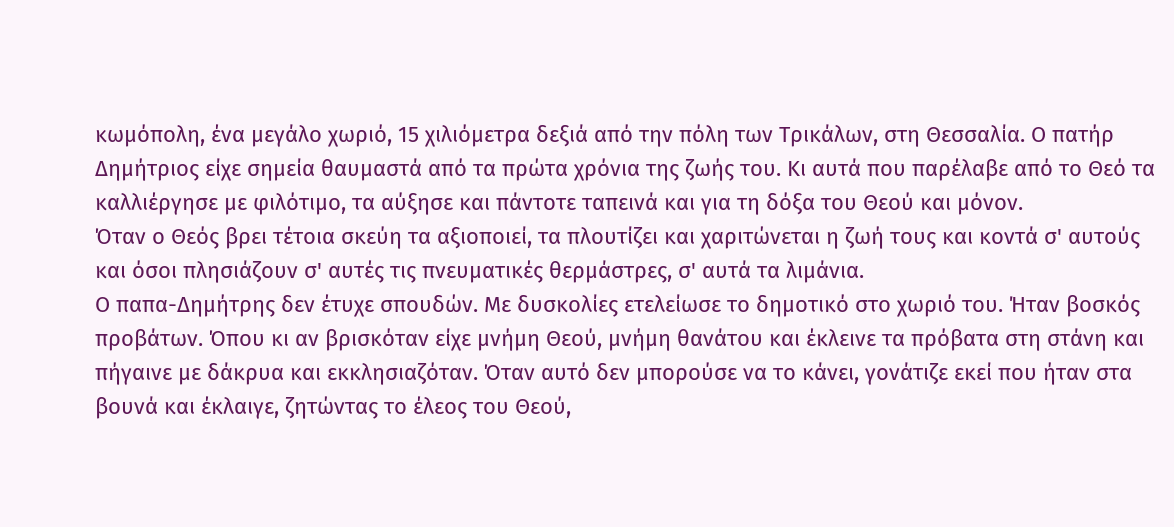κωμόπολη, ένα μεγάλο χωριό, 15 χιλιόμετρα δεξιά από την πόλη των Τρικάλων, στη Θεσσαλία. Ο πατήρ Δημήτριος είχε σημεία θαυμαστά από τα πρώτα χρόνια της ζωής του. Κι αυτά που παρέλαβε από το Θεό τα καλλιέργησε με φιλότιμο, τα αύξησε και πάντοτε ταπεινά και για τη δόξα του Θεού και μόνον.
Όταν ο Θεός βρει τέτοια σκεύη τα αξιοποιεί, τα πλουτίζει και χαριτώνεται η ζωή τους και κοντά σ' αυτούς και όσοι πλησιάζουν σ' αυτές τις πνευματικές θερμάστρες, σ' αυτά τα λιμάνια.
Ο παπα-Δημήτρης δεν έτυχε σπουδών. Με δυσκολίες ετελείωσε το δημοτικό στο χωριό του. Ήταν βοσκός προβάτων. Όπου κι αν βρισκόταν είχε μνήμη Θεού, μνήμη θανάτου και έκλεινε τα πρόβατα στη στάνη και πήγαινε με δάκρυα και εκκλησιαζόταν. Όταν αυτό δεν μπορούσε να το κάνει, γονάτιζε εκεί που ήταν στα βουνά και έκλαιγε, ζητώντας το έλεος του Θεού,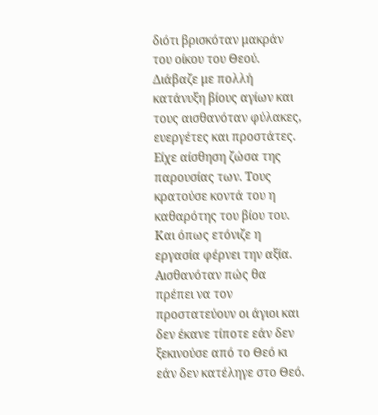διότι βρισκόταν μακράν του οίκου του Θεού.
Διάβαζε με πολλή κατάνυξη βίους αγίων και τους αισθανόταν φύλακες, ευεργέτες και προστάτες. Είχε αίσθηση ζώσα της παρουσίας των. Τους κρατούσε κοντά του η καθαρότης του βίου του. Και όπως ετόνιζε η εργασία φέρνει την αξία. Αισθανόταν πώς θα πρέπει να τον προστατεύουν οι άγιοι και δεν έκανε τίποτε εάν δεν ξεκινούσε από το Θεό κι εάν δεν κατέληγε στο Θεό.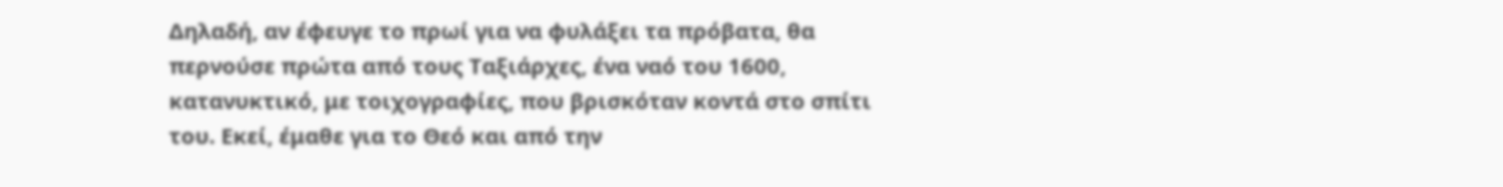Δηλαδή, αν έφευγε το πρωί για να φυλάξει τα πρόβατα, θα περνούσε πρώτα από τους Ταξιάρχες, ένα ναό του 1600, κατανυκτικό, με τοιχογραφίες, που βρισκόταν κοντά στο σπίτι του. Εκεί, έμαθε για το Θεό και από την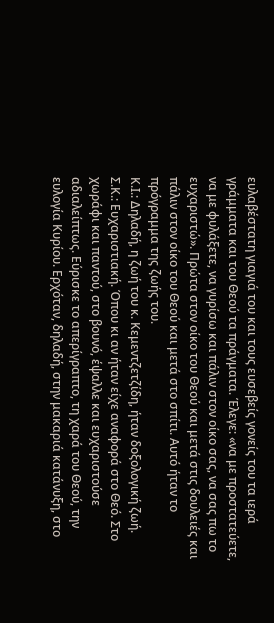ευλαβέστατη γιαγιά του και τους ευσεβείς γονείς του τα ιερά γράμματα και του Θεού τα πράγματα. Έλεγε: «να με προστατεύετε, να με φυλάξετε, να γυρίσω και πάλιν στον οίκο σας, να σας πω το ευχαριστώ». Πρώτα στον οίκο του Θεού και μετά στις δουλειές και πάλιν στον οίκο του Θεού και μετά στο σπίτι. Αυτό ήταν το πρόγραμμα της ζωής του.
Κ.Ι.: Δηλαδή, η ζωή του κ. Κεμεντζετζίδη, ήταν δοξολογική ζωή.
Σ.Κ.: Ευχαριστιακή. Όπου κι αν ήταν είχε αναφορά στο Θεό. Στο χωράφι και παντού, στο βουνό, έψαλλε και ευχαριστούσε αδιαλείπτως. Εύρισκε το απερίγραπτο, τη χαρά του Θεού, την ευλογία Κυρίου. Ερχόταν, δηλαδή, στην μακαριά κατάνυξη, στο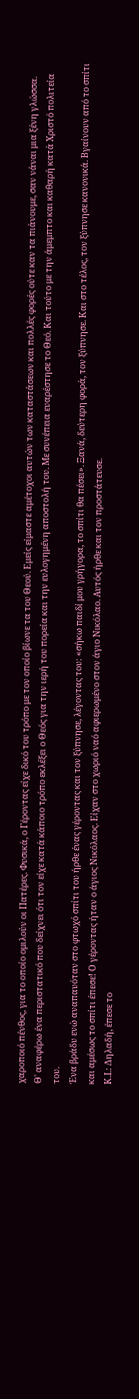χαροποιό πένθος, για το οποίο ομιλούν οι Πατέρες. Φυσικά, ο Γέροντας είχε δικό του τρόπο με τον οποίο βίωνε τα του Θεού. Εμείς είμαστε αμέτοχοι αυτών των καταστάσεων και πολλές φορές ούτε καν τα πιάνουμε, σαν νάναι μια ξένη γλώσσα.
Θ' αναφέρω ένα περιστατικό που δείχνει ότι τον είχε κατά κάποιο τρόπο εκλέξει ο Θεός για την ιερή του πορεία και την ευλογημένη αποστολή του. Με συνέπεια ευαρέστησε το Θεό. Και τούτο με την άμεμπτο και καθαρή κατά Χριστό πολιτεία του.
Ένα βράδυ ενώ αναπαυόταν στο φτωχό σπίτι του ήρθε ένας γέροντας και τον ξύπνησε, λέγοντας του: «σήκω παιδί μου γρήγορα, το σπίτι θα πέσει». Ξανά, δεύτερη φορά, τον ξύπνησε. Και στο τέλος, τον ξύπνησε κανονικά. Βγαίνουν από το σπίτι και αμέσως το σπίτι έπεσε! Ο γέροντας ήταν ο άγιος Νικόλαος. Είχαν στο χωριό ναό αφιερωμένο στον άγιο Νικόλαο. Αυτός ήρθε και τον προστάτευσε.
Κ.Ι.: Δηλαδή, έπεσε το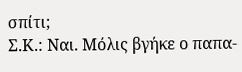σπίτι;
Σ.Κ.: Ναι. Μόλις βγήκε ο παπα-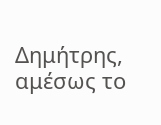Δημήτρης, αμέσως το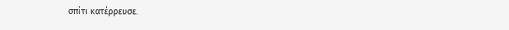σπίτι κατέρρευσε.